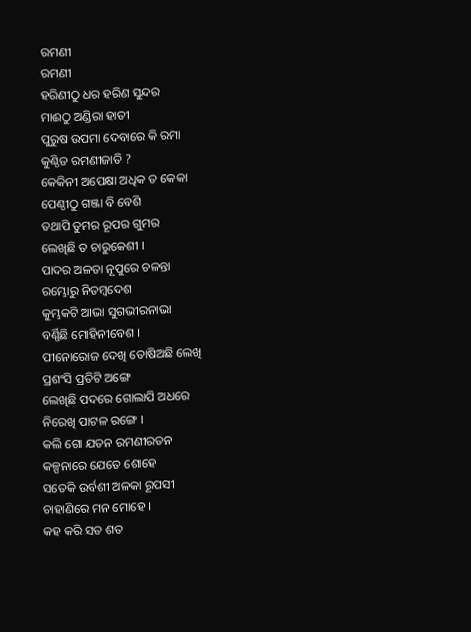ରମଣୀ
ରମଣୀ
ହରିଣୀଠୁ ଧର ହରିଣ ସୁନ୍ଦର
ମାଈଠୁ ଅଣ୍ଡିରା ହାତୀ
ପୁରୁଷ ଉପମା ଦେବାରେ କି ରମା
କୁଣ୍ଠିତ ରମଣୀଜାତି ?
କେକିନୀ ଅପେକ୍ଷା ଅଧିକ ତ କେକା
ପେଣ୍ଠୀଠୁ ଗଞ୍ଜା ବି ବେଶି
ତଥାପି ତୁମର ରୂପର ଗୁମର
ଲେଖିଛି ତ ଚାରୁକେଶୀ ।
ପାଦର ଅଳତା ନୂପୁରେ ଚଳନ୍ତା
ରମ୍ଭୋରୁ ନିତମ୍ବଦେଶ
କୁମ୍ଭକଟି ଆଭା ସୁଗଭୀରନାଭା
ବର୍ଣ୍ଣିଛି ମୋହିନୀବେଶ ।
ପୀନୋରୋଜ ଦେଖି ତୋଷିଅଛି ଲେଖି
ପ୍ରଶଂସି ପ୍ରତିଟି ଅଙ୍ଗେ
ଲେଖିଛି ପଦରେ ଗୋଲାପି ଅଧରେ
ନିରେଖି ପାଟଳ ରଙ୍ଗେ ।
କଲି ଗୋ ଯତନ ରମଣୀରତନ
କଳ୍ପନାରେ ଯେତେ ଶୋହେ
ସତେକି ଉର୍ବଶୀ ଅଳକା ରୂପସୀ
ଚାହାଣିରେ ମନ ମୋହେ ।
କହ କରି ସତ ଶତ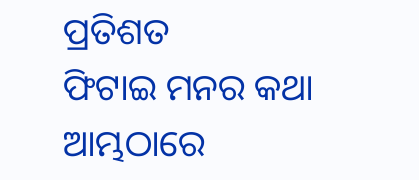ପ୍ରତିଶତ
ଫିଟାଇ ମନର କଥା
ଆମ୍ଭଠାରେ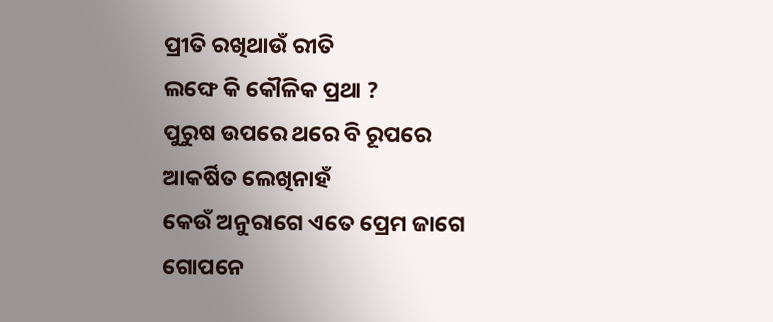ପ୍ରୀତି ରଖିଥାଉଁ ରୀତି
ଲଙ୍ଘେ କି କୌଳିକ ପ୍ରଥା ?
ପୁରୁଷ ଉପରେ ଥରେ ବି ରୂପରେ
ଆକର୍ଷିତ ଲେଖିନାହଁ
କେଉଁ ଅନୁରାଗେ ଏତେ ପ୍ରେମ ଜାଗେ
ଗୋପନେ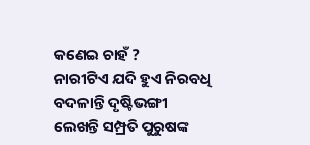କଣେଇ ଚାହଁ ?
ନାରୀଟିଏ ଯଦି ହୁଏ ନିରବଧି
ବଦଳାନ୍ତି ଦୃଷ୍ଟିଭଙ୍ଗୀ
ଲେଖନ୍ତି ସମ୍ପ୍ରତି ପୁରୁଷଙ୍କ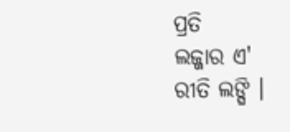ପ୍ରତି
ଲଜ୍ଜାର ଏ' ରୀତି ଲଙ୍ଘି ।